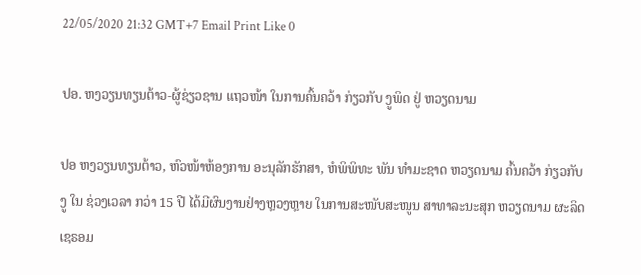22/05/2020 21:32 GMT+7 Email Print Like 0

ປອ. ຫງວຽນທຽນຕ້າວ-ຜູ້ຊ່ຽວຊານ ແຖວໜ້າ ໃນການຄົ້ນຄວ້າ ກ່ຽວກັບ ງູພິດ ຢູ່ ຫວຽດນາມ

ປອ ຫງວຽນທຽນຕ້າວ, ຫົວໜ້າຫ້ອງການ ອະນຸລັກຮັກສາ, ຫໍພິພິທະ ພັນ ທຳມະຊາດ ຫວຽດນາມ ຄົ້ນຄວ້າ ກ່ຽວກັບ ງູ ໃນ ຊ່ວງເວລາ ກວ່າ 15 ປີ ໄດ້ມີຜົນງານຢ່າງຫຼວງຫຼາຍ ໃນການສະໜັບສະໜູນ ສາທາລະນະສຸກ ຫວຽດນາມ ຜະລິດ ເຊຣອມ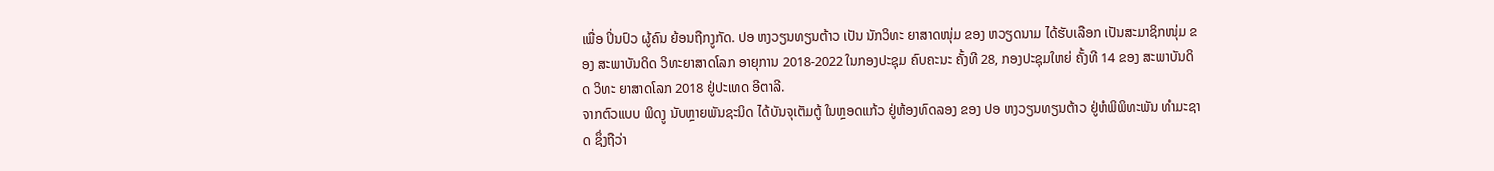ເພື່ອ ປິ່ນປົວ ຜູ້ຄົນ ຍ້ອນຖືກງູກັດ. ປອ ຫງວຽນທຽນຕ້າວ ເປັນ ນັກວິທະ ຍາສາດໜຸ່ມ ຂອງ ຫວຽດນາມ ໄດ້ຮັບເລືອກ ເປັນສະມາຊິກໜຸ່ມ ຂອງ ສະພາບັນດິດ ວິທະຍາສາດໂລກ ອາຍຸການ 2018-2022 ໃນກອງປະຊຸມ ຄົບຄະນະ ຄັ້ງທີ 28, ກອງປະຊຸມໃຫຍ່ ຄັ້ງທີ 14 ຂອງ ສະພາບັນດິດ ວິທະ ຍາສາດໂລກ 2018 ຢູ່ປະເທດ ອີຕາລີ.
ຈາກຕົວແບບ ພິດງູ ນັບຫຼາຍພັນຊະນິດ ໄດ້ບັນຈຸເຕັມຕູ້ ໃນຫຼອດແກ້ວ ຢູ່ຫ້ອງທົດລອງ ຂອງ ປອ ຫງວຽນທຽນຕ້າວ ຢູ່ຫໍພິພິທະພັນ ທຳມະຊາດ ຊຶ່ງຖືວ່າ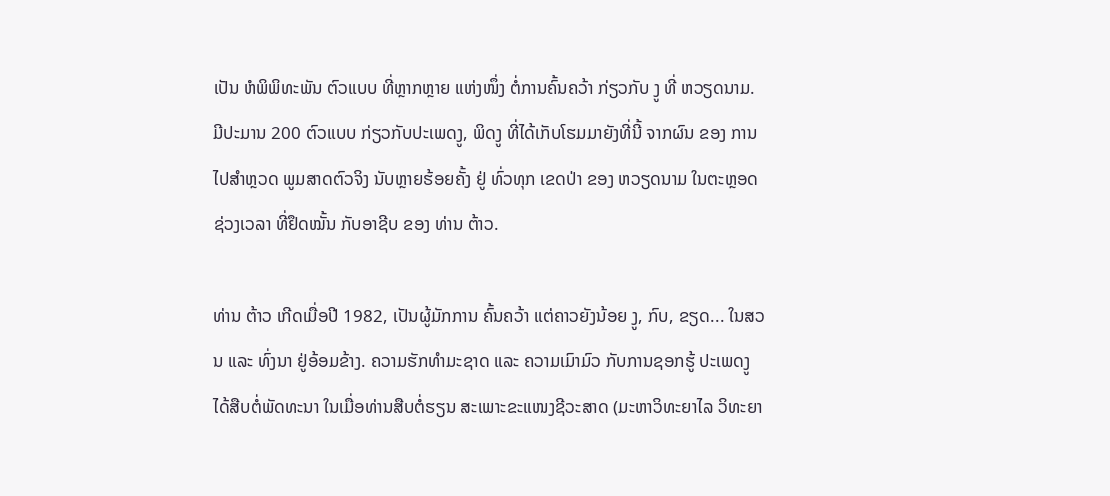ເປັນ ຫໍພິພິທະພັນ ຕົວແບບ ທີ່ຫຼາກຫຼາຍ ແຫ່ງໜຶ່ງ ຕໍ່ການຄົ້ນຄວ້າ ກ່ຽວກັບ ງູ ທີ່ ຫວຽດນາມ. ມີປະມານ 200 ຕົວແບບ ກ່ຽວກັບປະເພດງູ, ພິດງູ ທີ່ໄດ້ເກັບໂຮມມາຍັງທີ່ນີ້ ຈາກຜົນ ຂອງ ການໄປສຳຫຼວດ ພູມສາດຕົວຈິງ ນັບຫຼາຍຮ້ອຍຄັ້ງ ຢູ່ ທົ່ວທຸກ ເຂດປ່າ ຂອງ ຫວຽດນາມ ໃນຕະຫຼອດ ຊ່ວງເວລາ ທີ່ຢຶດໝັ້ນ ກັບອາຊີບ ຂອງ ທ່ານ ຕ້າວ.

ທ່ານ ຕ້າວ ເກີດເມື່ອປີ 1982, ເປັນຜູ້ມັກການ ຄົ້ນຄວ້າ ແຕ່ຄາວຍັງນ້ອຍ ງູ, ກົບ, ຂຽດ... ໃນສວນ ແລະ ທົ່ງນາ ຢູ່ອ້ອມຂ້າງ. ຄວາມຮັກທຳມະຊາດ ແລະ ຄວາມເມົາມົວ ກັບການຊອກຮູ້ ປະເພດງູ ໄດ້ສືບຕໍ່ພັດທະນາ ໃນເມື່ອທ່ານສືບຕໍ່ຮຽນ ສະເພາະຂະແໜງຊີວະສາດ (ມະຫາວິທະຍາໄລ ວິທະຍາ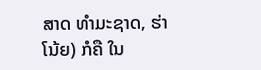ສາດ ທໍາມະຊາດ, ຮ່າໂນ້ຍ) ກໍຄື ໃນ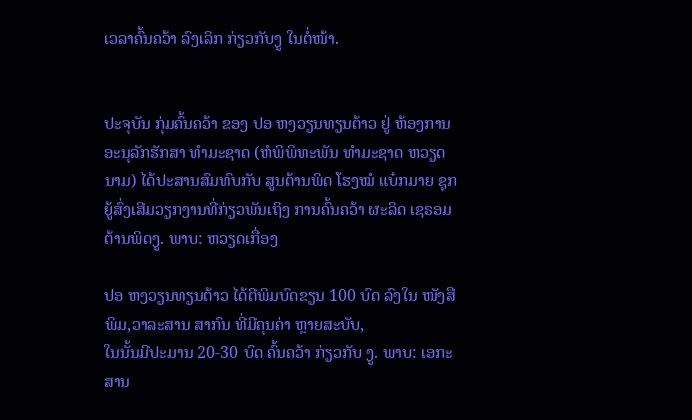ເວລາຄົ້ນຄວ້າ ລົງເລິກ ກ່ຽວກັບງູ ໃນຕໍ່ໜ້າ.


ປະຈຸບັນ ກຸ່ມຄົ້ນຄວ້າ ຂອງ ປອ ຫງວຽນທຽນຕ້າວ ຢູ່ ຫ້ອງການ ອະນຸລັກຮັກສາ ທຳມະຊາດ (ຫໍພິພິທະພັນ ທຳມະຊາດ ຫວຽດນາມ) ໄດ້ປະສານສົມທົບກັບ ສູນຕ້ານພິດ ໂຮງໝໍ ແບ໋ກມາຍ ຊຸກຍູ້ສົ່ງເສີມວຽກງານທີ່ກ່ຽວພັນເຖິງ ການຄົ້ນຄວ້າ ຜະລິດ ເຊຣອມ ຕ້ານພິດງູ. ພາບ: ຫວຽດເກື່ອງ

ປອ ຫງວຽນທຽນຕ້າວ ໄດ້ຕີພິມບົດຂຽນ 100 ບົດ ລົງໃນ ໜັງສືພິມ,ວາລະສານ ສາກົນ ທີ່ມີຄຸນຄ່າ ຫຼາຍສະບັບ,
ໃນນັ້ນມີປະມານ 20-30 ບົດ ຄົ້ນຄວ້າ ກ່ຽວກັບ ງູ. ພາບ: ເອກະສານ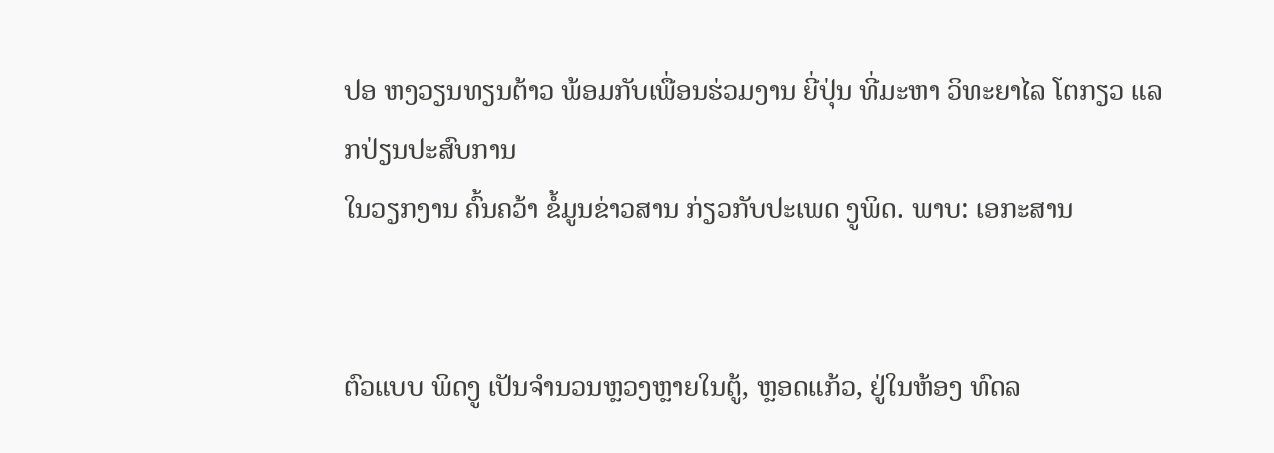ປອ ຫງວຽນທຽນຕ້າວ ພ້ອມກັບເພື່ອນຮ່ວມງານ ຍີ່ປຸ່ນ ທີ່ມະຫາ ວິທະຍາໄລ ໂຕກຽວ ແລກປ່ຽນປະສົບການ
ໃນວຽກງານ ຄົ້ນຄວ້າ ຂໍ້ມູນຂ່າວສານ ກ່ຽວກັບປະເພດ ງູພິດ. ພາບ: ເອກະສານ


ຕົວແບບ ພິດງູ ເປັນຈໍານວນຫຼວງຫຼາຍໃນຕູ້, ຫຼອດແກ້ວ, ຢູ່ໃນຫ້ອງ ທົດລ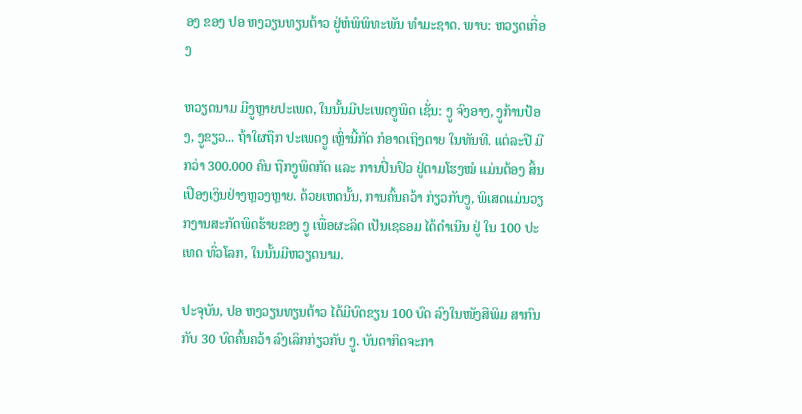ອງ ຂອງ ປອ ຫງວຽນທຽນຕ້າວ ຢູ່ຫໍພິພິທະພັນ ທຳມະຊາດ. ພາບ: ຫວຽດເກື່ອງ

ຫວຽດນາມ ມີງູຫຼາຍປະເພດ, ໃນນັ້ນມີປະເພດງູພິດ ເຊັ່ນ: ງູ ຈົງອາງ, ງູກ້ານປ້ອງ, ງູຂຽວ... ຖ້າໃຜຖືກ ປະເພດງູ ເຫົ່ຼານີ້ກັດ ກໍອາດເຖິງຕາຍ ໃນທັນທີ. ແຕ່ລະປີ ມີກວ່າ 300.000 ຄົນ ຖືກງູພິດກັດ ແລະ ການປິ່ນປົວ ຢູ່ຕາມໂຮງໝໍ ແມ່ນຕ້ອງ ສິ້ນເປືອງເງິນຢ່າງຫຼວງຫຼາຍ. ດ້ວຍເຫດນັ້ນ, ການຄົ້ນຄວ້າ ກ່ຽວກັບງູ, ພິເສດແມ່ນວຽກງານສະກັດພິດຮ້າຍຂອງ ງູ ເພື່ອຜະລິດ ເປັນເຊຣອມ ໄດ້ດຳເນີນ ຢູ່ ໃນ 100 ປະເທດ ທົ່ວໂລກ, ໃນນັ້ນມີຫວຽດນາມ.

ປະຈຸບັນ, ປອ ຫງວຽນທຽນຕ້າວ ໄດ້ມີບົດຂຽນ 100 ບົດ ລົງໃນໜັງສືພິມ ສາກົນ ກັບ 30 ບົດຄົ້ນຄວ້າ ລົງເລິກກ່ຽວກັບ ງູ. ບັນດາກິດຈະກາ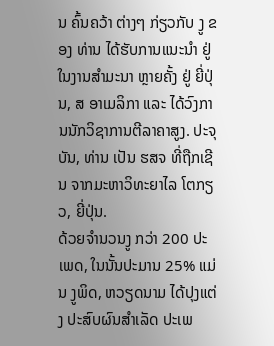ນ ຄົ້ນຄວ້າ ຕ່າງໆ ກ່ຽວກັບ ງູ ຂອງ ທ່ານ ໄດ້ຮັບການແນະນຳ ຢູ່ໃນງານສຳມະນາ ຫຼາຍຄັ້ງ ຢູ່ ຍີ່ປຸ່ນ, ສ ອາເມລິກາ ແລະ ໄດ້ວົງການນັກວິຊາການຕີລາຄາສູງ. ປະຈຸບັນ, ທ່ານ ເປັນ ຮສຈ ທີ່ຖືກເຊີນ ຈາກມະຫາວິທະຍາໄລ ໂຕກຽວ, ຍີ່ປຸ່ນ.
ດ້ວຍຈຳນວນງູ ກວ່າ 200 ປະເພດ, ໃນນັ້ນປະມານ 25% ແມ່ນ ງູພິດ, ຫວຽດນາມ ໄດ້ປຸງແຕ່ງ ປະສົບຜົນສຳເລັດ ປະເພ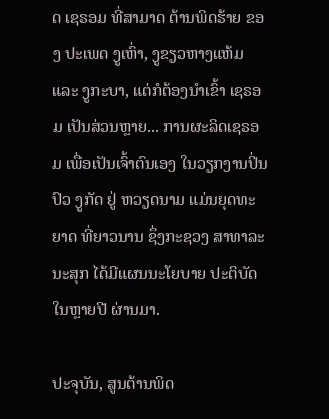ດ ເຊຣອມ ທີ່ສາມາດ ຕ້ານພິດຮ້າຍ ຂອງ ປະເພດ ງູເຫົ່າ, ງູຂຽວຫາງແຫ້ມ ແລະ ງູກະບາ, ແຕ່ກໍຕ້ອງນໍາເຂົ້າ ເຊຣອມ ເປັນສ່ວນຫຼາຍ... ການຜະລິດເຊຣອມ ເພື່ອເປັນເຈົ້າຕົນເອງ ໃນວຽກງານປິ່ນປົວ ງູກັດ ຢູ່ ຫວຽດນາມ ແມ່ນຍຸດທະຍາດ ທີ່ຍາວນານ ຊຶ່ງກະຊວງ ສາທາລະນະສຸກ ໄດ້ມີແຜນນະໂຍບາຍ ປະຕິບັດ ໃນຫຼາຍປີ ຜ່ານມາ.

ປະຈຸບັນ, ສູນຕ້ານພິດ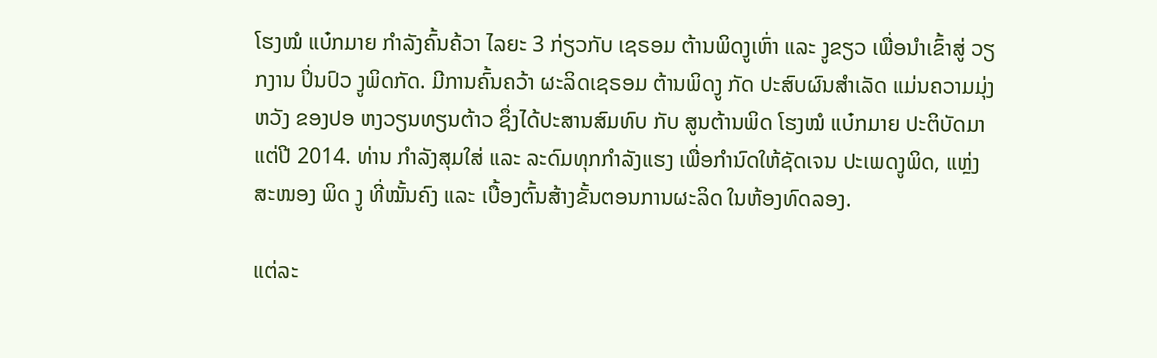ໂຮງໝໍ ແບ໋ກມາຍ ກຳລັງຄົ້ນຄ້ວາ ໄລຍະ 3 ກ່ຽວກັບ ເຊຣອມ ຕ້ານພິດງູເຫົ່າ ແລະ ງູຂຽວ ເພື່ອນຳເຂົ້າສູ່ ວຽກງານ ປິ່ນປົວ ງູພິດກັດ. ມີການຄົ້ນຄວ້າ ຜະລິດເຊຣອມ ຕ້ານພິດງູ ກັດ ປະສົບຜົນສຳເລັດ ແມ່ນຄວາມມຸ່ງຫວັງ ຂອງປອ ຫງວຽນທຽນຕ້າວ ຊຶ່ງໄດ້ປະສານສົມທົບ ກັບ ສູນຕ້ານພິດ ໂຮງໝໍ ແບ໋ກມາຍ ປະຕິບັດມາແຕ່ປີ 2014. ທ່ານ ກຳລັງສຸມໃສ່ ແລະ ລະດົມທຸກກຳລັງແຮງ ເພື່ອກຳນົດໃຫ້ຊັດເຈນ ປະເພດງູພິດ, ແຫຼ່ງສະໜອງ ພິດ ງູ ທີ່ໝັ້ນຄົງ ແລະ ເບື້ອງຕົ້ນສ້າງຂັ້ນຕອນການຜະລິດ ໃນຫ້ອງທົດລອງ.

ແຕ່ລະ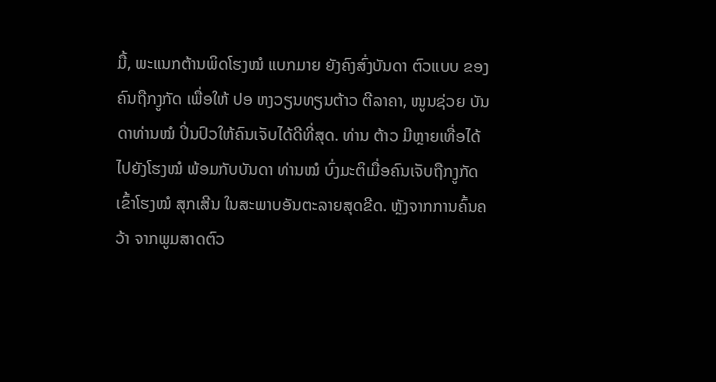ມື້, ພະແນກຕ້ານພິດໂຮງໝໍ ແບກມາຍ ຍັງຄົງສົ່ງບັນດາ ຕົວແບບ ຂອງຄົນຖືກງູກັດ ເພື່ອໃຫ້ ປອ ຫງວຽນທຽນຕ້າວ ຕີລາຄາ, ໜູນຊ່ວຍ ບັນດາທ່ານໝໍ ປິ່ນປົວໃຫ້ຄົນເຈັບໄດ້ດີທີ່ສຸດ. ທ່ານ ຕ້າວ ມີຫຼາຍເທື່ອໄດ້ ໄປຍັງໂຮງໝໍ ພ້ອມກັບບັນດາ ທ່ານໝໍ ບົ່ງມະຕິເມື່ອຄົນເຈັບຖືກງູກັດ ເຂົ້າໂຮງໝໍ ສຸກເສີນ ໃນສະພາບອັນຕະລາຍສຸດຂີດ. ຫຼັງຈາກການຄົ້ນຄວ້າ ຈາກພູມສາດຕົວ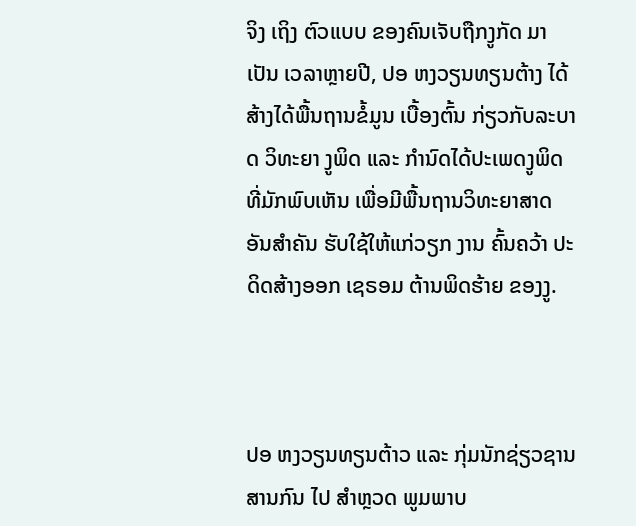ຈິງ ເຖິງ ຕົວແບບ ຂອງຄົນເຈັບຖືກງູກັດ ມາເປັນ ເວລາຫຼາຍປີ, ປອ ຫງວຽນທຽນຕ້າງ ໄດ້ສ້າງໄດ້ພື້ນຖານຂໍ້ມູນ ເບື້ອງຕົ້ນ ກ່ຽວກັບລະບາດ ວິທະຍາ ງູພິດ ແລະ ກຳນົດໄດ້ປະເພດງູພິດ ທີ່ມັກພົບເຫັນ ເພື່ອມີພື້ນຖານວິທະຍາສາດ ອັນສຳຄັນ ຮັບໃຊ້ໃຫ້ແກ່ວຽກ ງານ ຄົ້ນຄວ້າ ປະດິດສ້າງອອກ ເຊຣອມ ຕ້ານພິດຮ້າຍ ຂອງງູ.



ປອ ຫງວຽນທຽນຕ້າວ ແລະ ກຸ່ມນັກຊ່ຽວຊານສານກົນ ໄປ ສຳຫຼວດ ພູມພາບ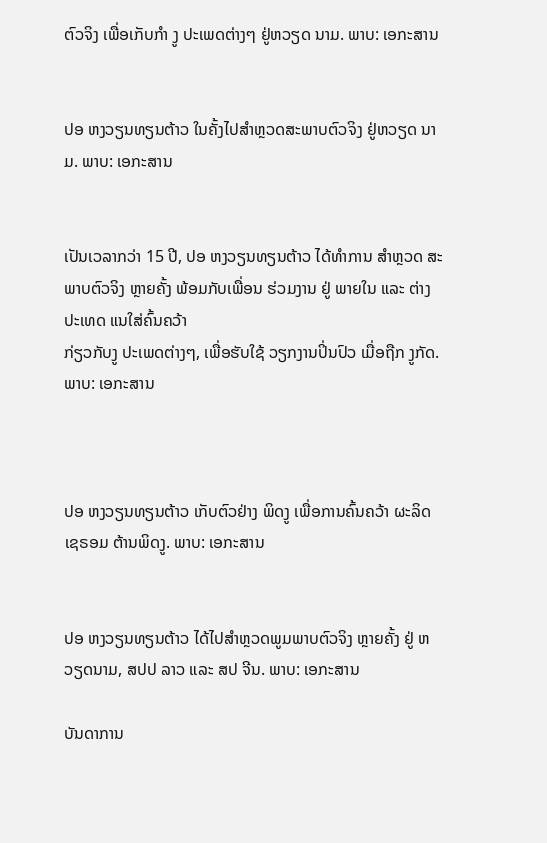ຕົວຈິງ ເພື່ອເກັບກໍາ ງູ ປະເພດຕ່າງໆ ຢູ່ຫວຽດ ນາມ. ພາບ: ເອກະສານ


ປອ ຫງວຽນທຽນຕ້າວ ໃນຄັ້ງໄປສຳຫຼວດສະພາບຕົວຈິງ ຢູ່ຫວຽດ ນາມ. ພາບ: ເອກະສານ


ເປັນເວລາກວ່າ 15 ປີ, ປອ ຫງວຽນທຽນຕ້າວ ໄດ້ທໍາການ ສຳຫຼວດ ສະພາບຕົວຈິງ ຫຼາຍຄັ້ງ ພ້ອມກັບເພື່ອນ ຮ່ວມງານ ຢູ່ ພາຍໃນ ແລະ ຕ່າງປະເທດ ແນໃສ່ຄົ້ນຄວ້າ
ກ່ຽວກັບງູ ປະເພດຕ່າງໆ, ເພື່ອຮັບໃຊ້ ວຽກງານປິ່ນປົວ ເມື່ອຖືກ ງູກັດ. ພາບ: ເອກະສານ



ປອ ຫງວຽນທຽນຕ້າວ ເກັບຕົວຢ່າງ ພິດງູ ເພື່ອການຄົ້ນຄວ້າ ຜະລິດ ເຊຣອມ ຕ້ານພິດງູ. ພາບ: ເອກະສານ


ປອ ຫງວຽນທຽນຕ້າວ ໄດ້ໄປສຳຫຼວດພູມພາບຕົວຈິງ ຫຼາຍຄັ້ງ ຢູ່ ຫວຽດນາມ, ສປປ ລາວ ແລະ ສປ ຈີນ. ພາບ: ເອກະສານ

ບັນດາການ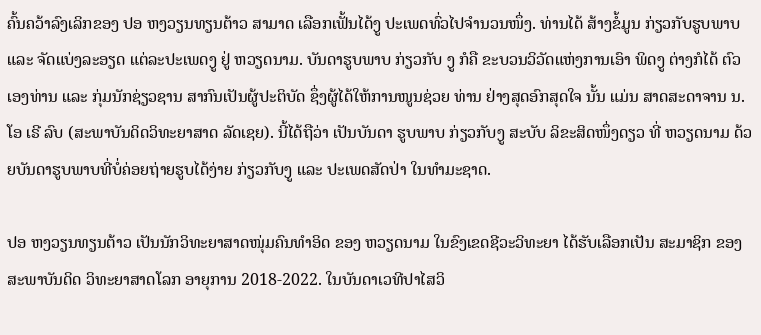ຄົ້ນຄວ້າລົງເລິກຂອງ ປອ ຫງວຽນທຽນຕ້າວ ສາມາດ ເລືອກເຟັ້ນໄດ້ງູ ປະເພດທົ່ວໄປຈຳນວນໜຶ່ງ. ທ່ານໄດ້ ສ້າງຂໍ້ມູນ ກ່ຽວກັບຮູບພາບ ແລະ ຈັດແບ່ງລະອຽດ ແຕ່ລະປະເພດງູ ຢູ່ ຫວຽດນາມ. ບັນດາຮູບພາບ ກ່ຽວກັບ ງູ ກໍຄື ຂະບວນວິວັດແຫ່ງການເອົາ ພິດງູ ຕ່າງກໍໄດ້ ຕົວເອງທ່ານ ແລະ ກຸ່ມນັກຊ່ຽວຊານ ສາກົນເປັນຜູ້ປະຕິບັດ ຊຶ່ງຜູ້ໄດ້ໃຫ້ການໜູນຊ່ວຍ ທ່ານ ຢ່າງສຸດອົກສຸດໃຈ ນັ້ນ ແມ່ນ ສາດສະດາຈານ ນ.ໂອ ເຣີ ລົບ (ສະພາບັນດິດວິທະຍາສາດ ລັດເຊຍ). ນີ້ໄດ້ຖືວ່າ ເປັນບັນດາ ຮູບພາບ ກ່ຽວກັບງູ ສະບັບ ລິຂະສິດໜຶ່ງດຽວ ທີ່ ຫວຽດນາມ ດ້ວຍບັນດາຮູບພາບທີ່ບໍ່ຄ່ອຍຖ່າຍຮູບໄດ້ງ່າຍ ກ່ຽວກັບງູ ແລະ ປະເພດສັດປ່າ ໃນທຳມະຊາດ.

ປອ ຫງວຽນທຽນຕ້າວ ເປັນນັກວິທະຍາສາດໜຸ່ມຄົນທຳອິດ ຂອງ ຫວຽດນາມ ໃນຂົງເຂດຊີວະວິທະຍາ ໄດ້ຮັບເລືອກເປັນ ສະມາຊິກ ຂອງ ສະພາບັນດິດ ວິທະຍາສາດໂລກ ອາຍຸການ 2018-2022. ໃນບັນດາເວທີປາໄສວິ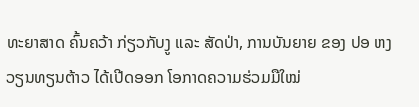ທະຍາສາດ ຄົ້ນຄວ້າ ກ່ຽວກັບງູ ແລະ ສັດປ່າ, ການບັນຍາຍ ຂອງ ປອ ຫງວຽນທຽນຕ້າວ ໄດ້ເປີດອອກ ໂອກາດຄວາມຮ່ວມມືໃໝ່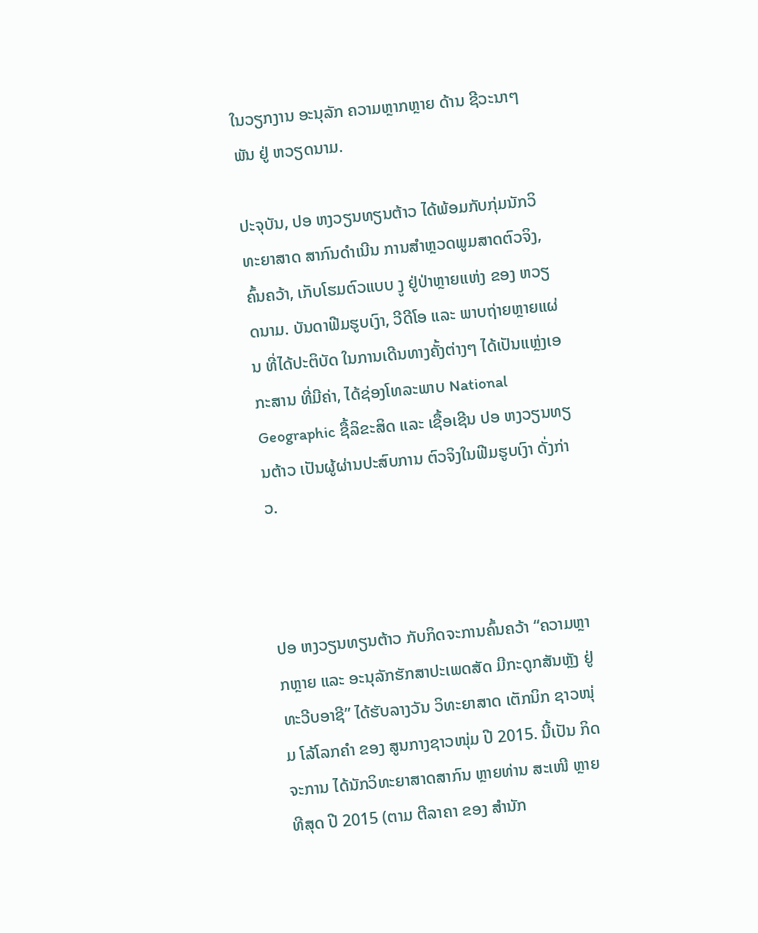ໃນວຽກງານ ອະນຸລັກ ຄວາມຫຼາກຫຼາຍ ດ້ານ ຊີວະນາໆ ພັນ ຢູ່ ຫວຽດນາມ.

ປະຈຸບັນ, ປອ ຫງວຽນທຽນຕ້າວ ໄດ້ພ້ອມກັບກຸ່ມນັກວິທະຍາສາດ ສາກົນດຳເນີນ ການສຳຫຼວດພູມສາດຕົວຈິງ, ຄົ້ນຄວ້າ, ເກັບໂຮມຕົວແບບ ງູ ຢູ່ປ່າຫຼາຍແຫ່ງ ຂອງ ຫວຽດນາມ. ບັນດາຟີມຮູບເງົາ, ວີດີໂອ ແລະ ພາບຖ່າຍຫຼາຍແຜ່ນ ທີ່ໄດ້ປະຕິບັດ ໃນການເດີນທາງຄັ້ງຕ່າງໆ ໄດ້ເປັນແຫຼ່ງເອກະສານ ທີ່ມີຄ່າ, ໄດ້ຊ່ອງໂທລະພາບ National Geographic ຊື້ລິຂະສິດ ແລະ ເຊື້ອເຊີນ ປອ ຫງວຽນທຽນຕ້າວ ເປັນຜູ້ຜ່ານປະສົບການ ຕົວຈິງໃນຟີມຮູບເງົາ ດັ່ງກ່າວ.



ປອ ຫງວຽນທຽນຕ້າວ ກັບກິດຈະການຄົ້ນຄວ້າ “ຄວາມຫຼາກຫຼາຍ ແລະ ອະນຸລັກຮັກສາປະເພດສັດ ມີກະດູກສັນຫຼັງ ຢູ່ ທະວີບອາຊີ” ໄດ້ຮັບລາງວັນ ວິທະຍາສາດ ເຕັກນິກ ຊາວໜຸ່ມ ໂລ້ໂລກຄຳ ຂອງ ສູນກາງຊາວໜຸ່ມ ປີ 2015. ນີ້ເປັນ ກິດຈະການ ໄດ້ນັກວິທະຍາສາດສາກົນ ຫຼາຍທ່ານ ສະເໜີ ຫຼາຍທີສຸດ ປີ 2015 (ຕາມ ຕີລາຄາ ຂອງ ສຳນັກ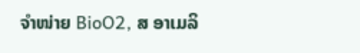ຈຳໜ່າຍ BioO2, ສ ອາເມລິ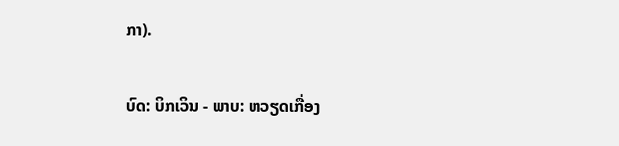ກາ).

ບົດ: ບິກເວິນ - ພາບ: ຫວຽດເກື່ອງ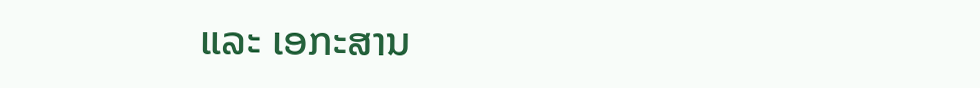ແລະ ເອກະສານ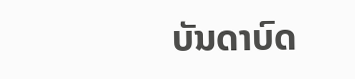ບັນດາບົດ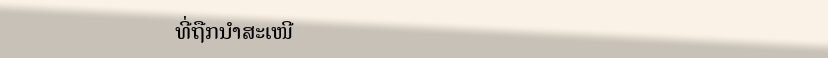ທີ່ຖືກນຳສະເໜີ